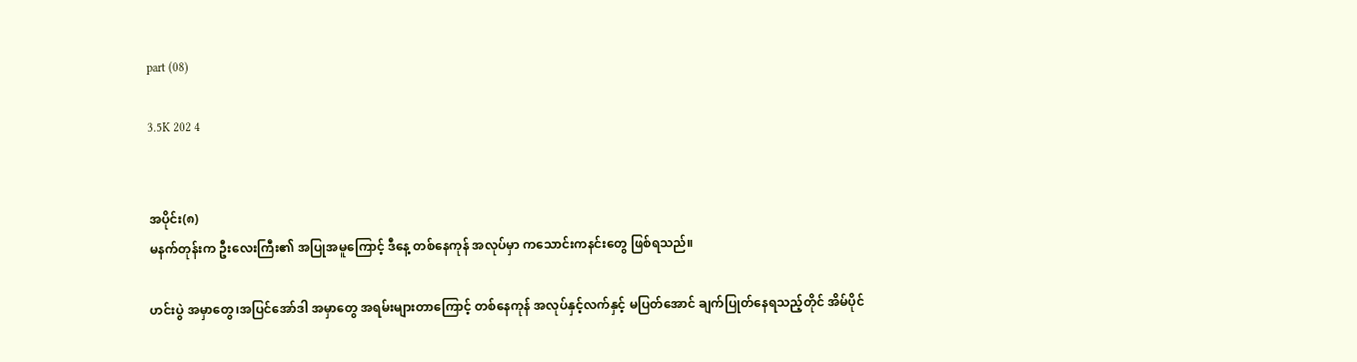part (08)

3.5K 202 4


အပိုင်း(၈)
မနက်တုန်းက ဦးလေးကြီး၏ အပြုအမူကြောင့် ဒီနေ့ တစ်နေကုန် အလုပ်မှာ ကသောင်းကနင်းတွေ ဖြစ်ရသည်။

ဟင်းပွဲ အမှာတွေ၊အပြင်အော်ဒါ အမှာတွေ အရမ်းများတာကြောင့် တစ်နေကုန် အလုပ်နှင့်လက်နှင့် မပြတ်အောင် ချက်ပြုတ်နေရသည့်တိုင် အိမ်ပိုင်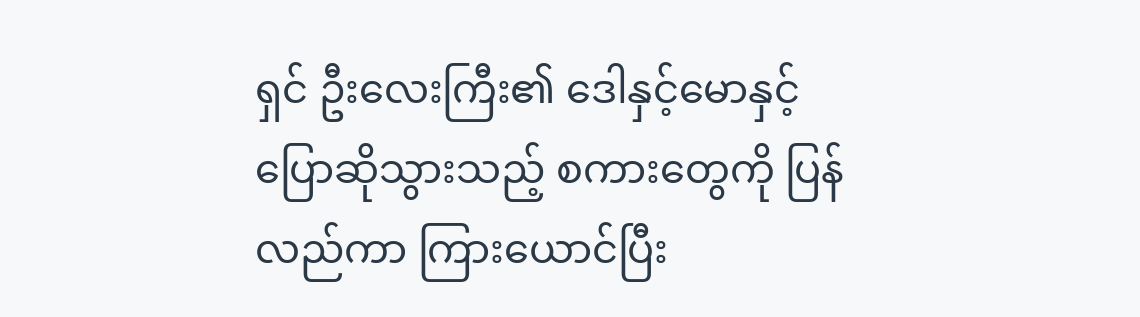ရှင် ဦးလေးကြီး၏ ဒေါနှင့်မောနှင့် ပြောဆိုသွားသည့် စကားတွေကို ပြန်လည်ကာ ကြားယောင်ပြီး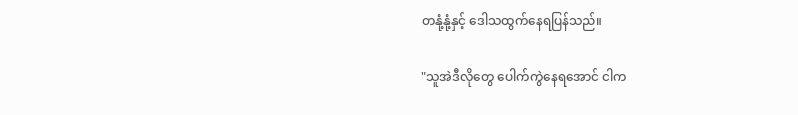တနုံ့နုံ့နှင့် ဒေါသထွက်နေရပြန်သည်။

"သူအဲဒီလိုတွေ ပေါက်ကွဲနေရအောင် ငါက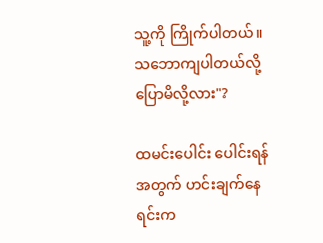သူ့ကို ကြိုက်ပါတယ်။သဘောကျပါတယ်လို့ ပြောမိလို့လား"?

ထမင်းပေါင်း ပေါင်းရန်အတွက် ဟင်းချက်နေရင်းက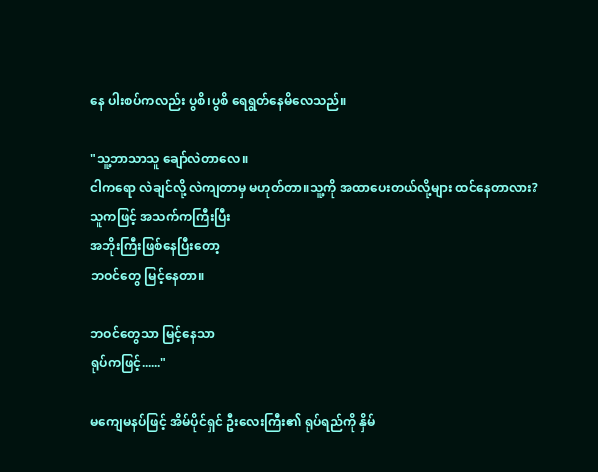နေ ပါးစပ်ကလည်း ပွစိ၊ပွစိ ရေရွတ်နေမိလေသည်။

"သူ့ဘာသာသူ ချော်လဲတာလေ။
ငါကရော လဲချင်လို့ လဲကျတာမှ မဟုတ်တာ။သူ့ကို အထာပေးတယ်လို့များ ထင်နေတာလား?
သူကဖြင့် အသက်ကကြီးပြီး
အဘိုးကြီးဖြစ်နေပြီးတော့
ဘဝင်တွေ မြင့်နေတာ။

ဘဝင်တွေသာ မြင့်နေသာ
ရုပ်ကဖြင့်......"

မကျေမနပ်ဖြင့် အိမ်ပိုင်ရှင် ဦးလေးကြီး၏ ရုပ်ရည်ကို နှိမ်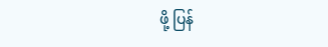ဖို့ ပြန်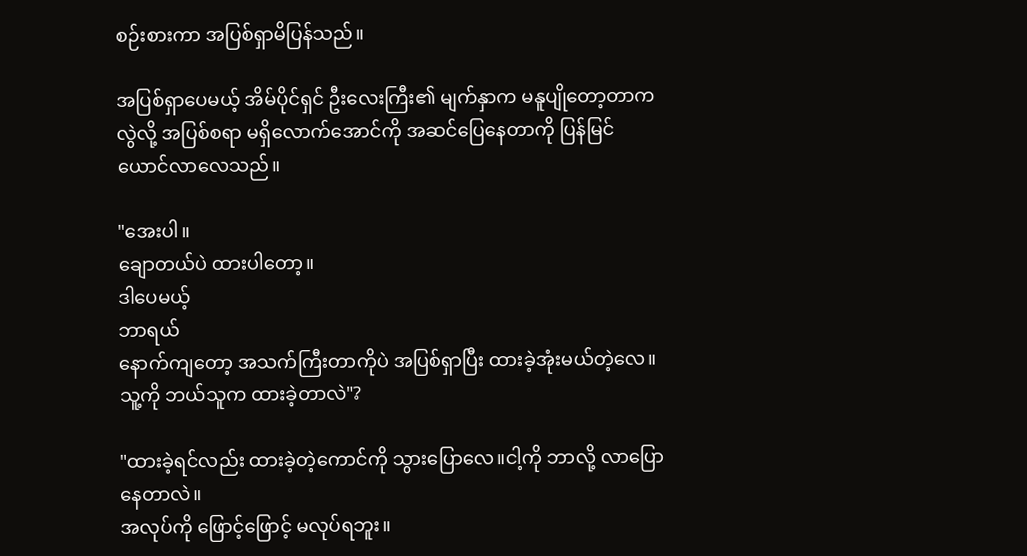စဉ်းစားကာ အပြစ်ရှာမိပြန်သည်။

အပြစ်ရှာပေမယ့် အိမ်ပိုင်ရှင် ဦးလေးကြီး၏ မျက်နှာက မနူပျိုတော့တာကလွဲလို့ အပြစ်စရာ မရှိလောက်အောင်ကို အဆင်ပြေနေတာကို ပြန်မြင်ယောင်လာလေသည်။

"အေးပါ။
ချောတယ်ပဲ ထားပါတော့။
ဒါပေမယ့်
ဘာရယ်
နောက်ကျတော့ အသက်ကြီးတာကိုပဲ အပြစ်ရှာပြီး ထားခဲ့အုံးမယ်တဲ့လေ။
သူ့ကို ဘယ်သူက ထားခဲ့တာလဲ"?

"ထားခဲ့ရင်လည်း ထားခဲ့တဲ့ကောင်ကို သွားပြောလေ။ငါ့ကို ဘာလို့ လာပြောနေတာလဲ။
အလုပ်ကို ဖြောင့်ဖြောင့် မလုပ်ရဘူး။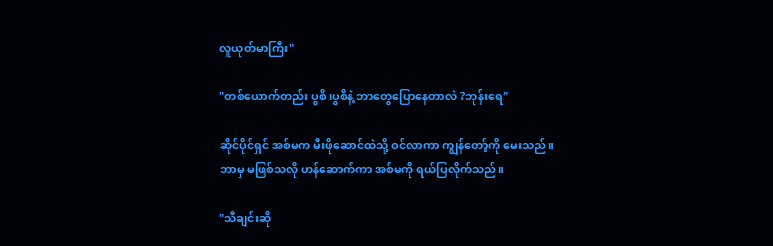လူယုတ်မာကြီး"

"တစ်ယောက်တည်း ပွစိ၊ပွစိနဲ့ ဘာတွေပြောနေတာလဲ ?ဘုန်းရေ"

ဆိုင်ပိုင်ရှင် အစ်မက မီးဖိုဆောင်ထဲသို့ ဝင်လာကာ ကျွန်တော့်ကို မေးသည်။
ဘာမှ မဖြစ်သလို ဟန်ဆောက်ကာ အစ်မကို ရယ်ပြလိုက်သည်။

"သီချင်းဆို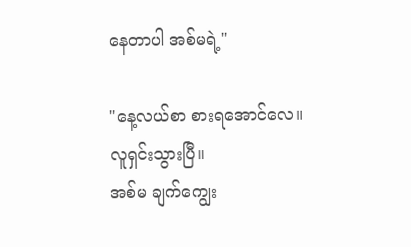နေတာပါ အစ်မရဲ့"

"နေ့လယ်စာ စားရအောင်လေ။
လူရှင်းသွားပြီ။
အစ်မ ချက်ကျွေး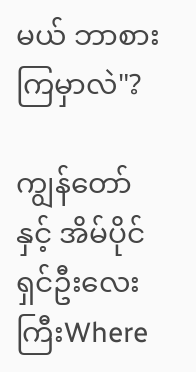မယ် ဘာစားကြမှာလဲ"?

ကျွန်တော်နှင့် အိမ်ပိုင်ရှင်ဦးလေးကြီးWhere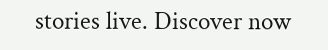stories live. Discover now